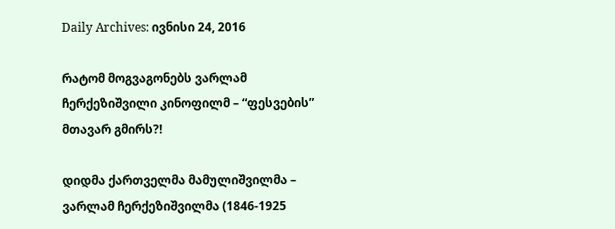Daily Archives: ივნისი 24, 2016

რატომ მოგვაგონებს ვარლამ ჩერქეზიშვილი კინოფილმ – “ფესვების” მთავარ გმირს?!

დიდმა ქართველმა მამულიშვილმა – ვარლამ ჩერქეზიშვილმა (1846-1925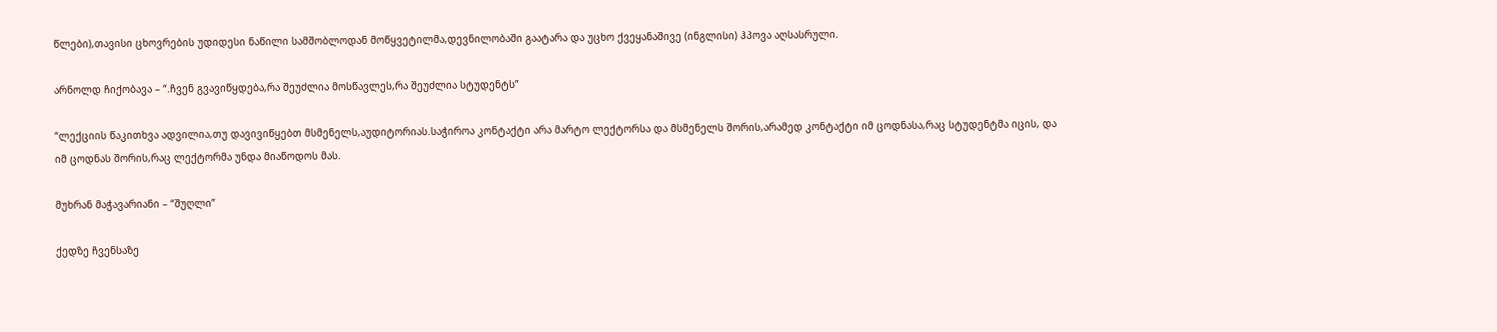წლები),თავისი ცხოვრების უდიდესი ნაწილი სამშობლოდან მოწყვეტილმა,დევნილობაში გაატარა და უცხო ქვეყანაშივე (ინგლისი) ჰპოვა აღსასრული.

არნოლდ ჩიქობავა – “.ჩვენ გვავიწყდება,რა შეუძლია მოსწავლეს,რა შეუძლია სტუდენტს”

“ლექციის წაკითხვა ადვილია,თუ დავივიწყებთ მსმენელს,აუდიტორიას.საჭიროა კონტაქტი არა მარტო ლექტორსა და მსმენელს შორის,არამედ კონტაქტი იმ ცოდნასა,რაც სტუდენტმა იცის, და იმ ცოდნას შორის,რაც ლექტორმა უნდა მიაწოდოს მას.

მუხრან მაჭავარიანი – “შუღლი”

ქედზე ჩვენსაზე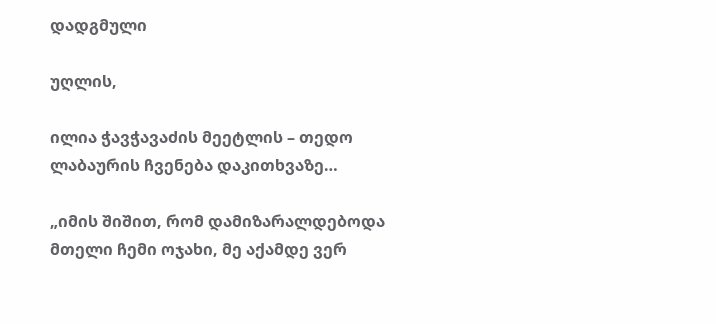დადგმული

უღლის,

ილია ჭავჭავაძის მეეტლის – თედო ლაბაურის ჩვენება დაკითხვაზე…

„იმის შიშით, რომ დამიზარალდებოდა მთელი ჩემი ოჯახი, მე აქამდე ვერ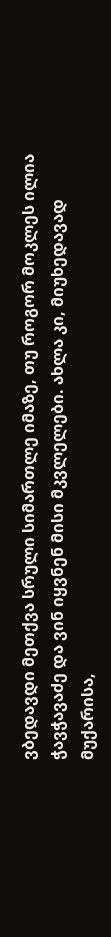ვბედავდი მეთქვა სრული სიმართლე იმაზე, თუ როგორ მოკლეს ილია ჭავჭავაძე და ვინ იყვნენ მისი მკვლელები. ახლა კი, მიუხედავად მუქარისა,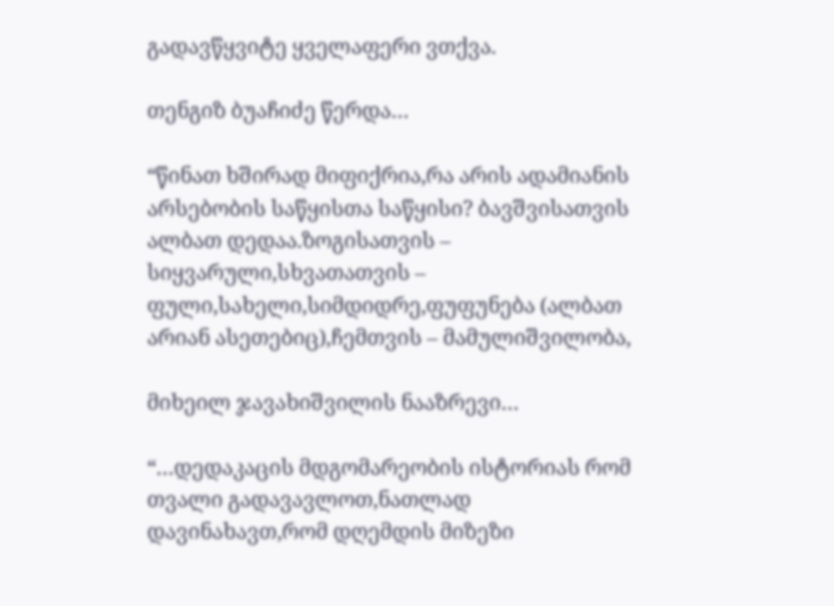გადავწყვიტე ყველაფერი ვთქვა.

თენგიზ ბუაჩიძე წერდა…

“წინათ ხშირად მიფიქრია,რა არის ადამიანის არსებობის საწყისთა საწყისი? ბავშვისათვის ალბათ დედაა.ზოგისათვის – სიყვარული,სხვათათვის – ფული,სახელი,სიმდიდრე,ფუფუნება (ალბათ არიან ასეთებიც),ჩემთვის – მამულიშვილობა,

მიხეილ ჯავახიშვილის ნააზრევი…

“…დედაკაცის მდგომარეობის ისტორიას რომ თვალი გადავავლოთ,ნათლად დავინახავთ,რომ დღემდის მიზეზი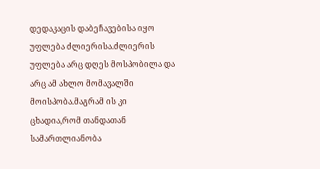დედაკაცის დაბეჩავებისა იყო უფლება ძლიერისა.ძლიერის უფლება არც დღეს მოსპობილა და არც ამ ახლო მომავალში მოისპობა.მაგრამ ის კი ცხადია,რომ თანდათან სამართლიანობა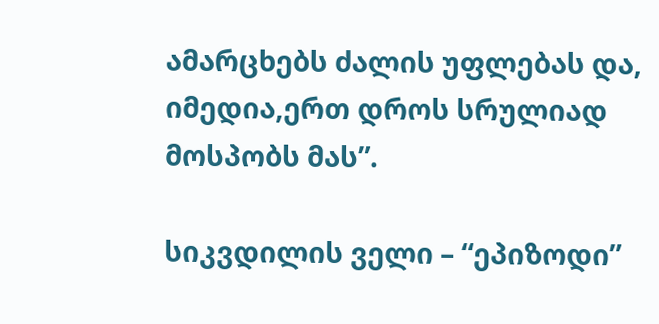ამარცხებს ძალის უფლებას და, იმედია,ერთ დროს სრულიად მოსპობს მას”.

სიკვდილის ველი – “ეპიზოდი”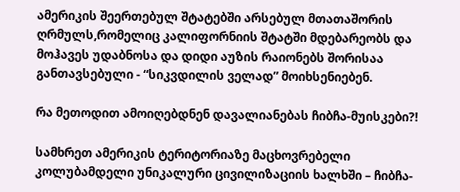ამერიკის შეერთებულ შტატებში არსებულ მთათაშორის ღრმულს,რომელიც კალიფორნიის შტატში მდებარეობს და მოჰავეს უდაბნოსა და დიდი აუზის რაიონებს შორისაა განთავსებული - “სიკვდილის ველად” მოიხსენიებენ.

რა მეთოდით ამოიღებდნენ დავალიანებას ჩიბჩა-მუისკები?!

სამხრეთ ამერიკის ტერიტორიაზე მაცხოვრებელი კოლუბამდელი უნიკალური ცივილიზაციის ხალხში – ჩიბჩა-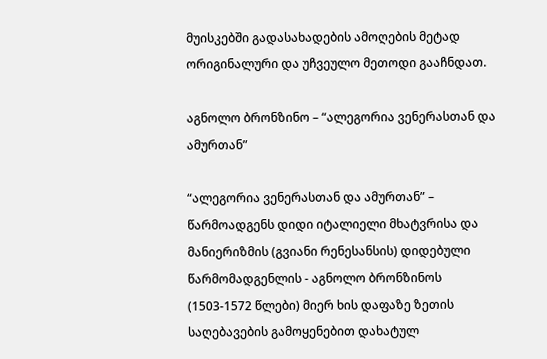მუისკებში გადასახადების ამოღების მეტად ორიგინალური და უჩვეულო მეთოდი გააჩნდათ.

აგნოლო ბრონზინო – “ალეგორია ვენერასთან და ამურთან”

“ალეგორია ვენერასთან და ამურთან” – წარმოადგენს დიდი იტალიელი მხატვრისა და მანიერიზმის (გვიანი რენესანსის) დიდებული წარმომადგენლის - აგნოლო ბრონზინოს (1503-1572 წლები) მიერ ხის დაფაზე ზეთის საღებავების გამოყენებით დახატულ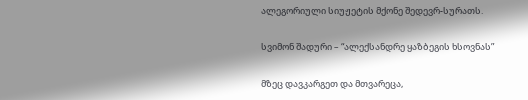ალეგორიული სიუჟეტის მქონე შედევრ-სურათს.

სვიმონ შადური – “ალექსანდრე ყაზბეგის ხსოვნას”

მზეც დავკარგეთ და მთვარეცა,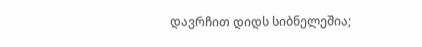დავრჩით დიდს სიბნელეშია;